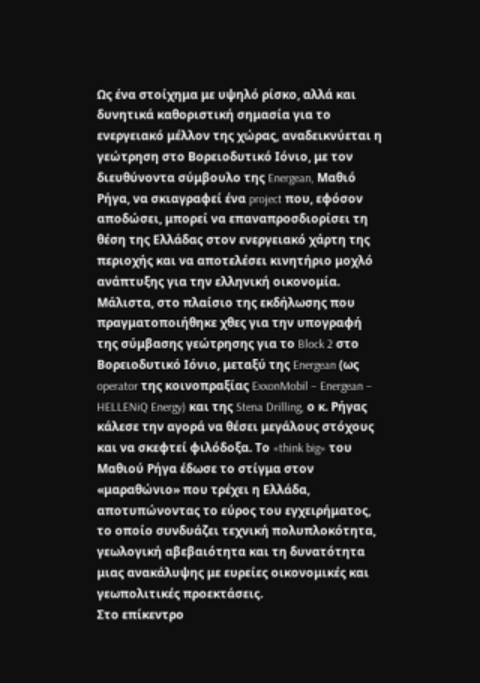Ως ένα στοίχημα με υψηλό ρίσκο, αλλά και δυνητικά καθοριστική σημασία για το ενεργειακό μέλλον της χώρας, αναδεικνύεται η γεώτρηση στο Βορειοδυτικό Ιόνιο, με τον διευθύνοντα σύμβουλο της Energean, Μαθιό Ρήγα, να σκιαγραφεί ένα project που, εφόσον αποδώσει, μπορεί να επαναπροσδιορίσει τη θέση της Ελλάδας στον ενεργειακό χάρτη της περιοχής και να αποτελέσει κινητήριο μοχλό ανάπτυξης για την ελληνική οικονομία.
Μάλιστα, στο πλαίσιο της εκδήλωσης που πραγματοποιήθηκε χθες για την υπογραφή της σύμβασης γεώτρησης για το Block 2 στο Βορειοδυτικό Ιόνιο, μεταξύ της Energean (ως operator της κοινοπραξίας ExxonMobil – Energean – HELLENiQ Energy) και της Stena Drilling, ο κ. Ρήγας κάλεσε την αγορά να θέσει μεγάλους στόχους και να σκεφτεί φιλόδοξα. Το «think big» του Μαθιού Ρήγα έδωσε το στίγμα στον «μαραθώνιο» που τρέχει η Ελλάδα, αποτυπώνοντας το εύρος του εγχειρήματος, το οποίο συνδυάζει τεχνική πολυπλοκότητα, γεωλογική αβεβαιότητα και τη δυνατότητα μιας ανακάλυψης με ευρείες οικονομικές και γεωπολιτικές προεκτάσεις.
Στο επίκεντρο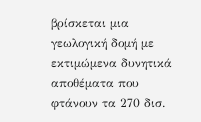βρίσκεται μια γεωλογική δομή με εκτιμώμενα δυνητικά αποθέματα που φτάνουν τα 270 δισ.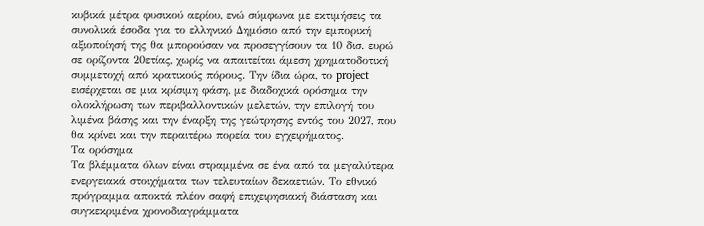κυβικά μέτρα φυσικού αερίου, ενώ σύμφωνα με εκτιμήσεις τα συνολικά έσοδα για το ελληνικό Δημόσιο από την εμπορική αξιοποίησή της θα μπορούσαν να προσεγγίσουν τα 10 δισ. ευρώ σε ορίζοντα 20ετίας, χωρίς να απαιτείται άμεση χρηματοδοτική συμμετοχή από κρατικούς πόρους. Την ίδια ώρα, το project εισέρχεται σε μια κρίσιμη φάση, με διαδοχικά ορόσημα την ολοκλήρωση των περιβαλλοντικών μελετών, την επιλογή του λιμένα βάσης και την έναρξη της γεώτρησης εντός του 2027, που θα κρίνει και την περαιτέρω πορεία του εγχειρήματος.
Τα ορόσημα
Τα βλέμματα όλων είναι στραμμένα σε ένα από τα μεγαλύτερα ενεργειακά στοιχήματα των τελευταίων δεκαετιών. Το εθνικό πρόγραμμα αποκτά πλέον σαφή επιχειρησιακή διάσταση και συγκεκριμένα χρονοδιαγράμματα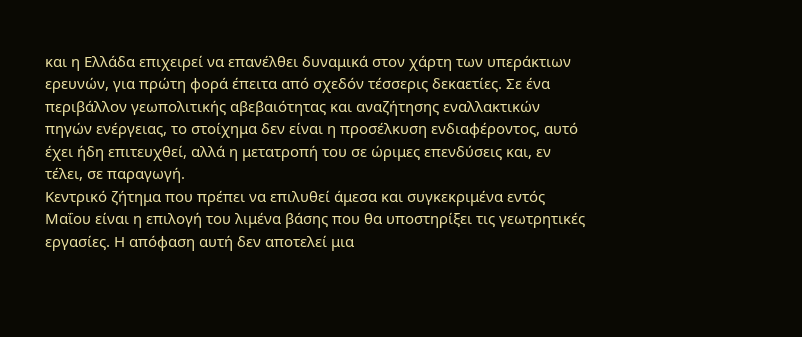και η Ελλάδα επιχειρεί να επανέλθει δυναμικά στον χάρτη των υπεράκτιων ερευνών, για πρώτη φορά έπειτα από σχεδόν τέσσερις δεκαετίες. Σε ένα περιβάλλον γεωπολιτικής αβεβαιότητας και αναζήτησης εναλλακτικών πηγών ενέργειας, το στοίχημα δεν είναι η προσέλκυση ενδιαφέροντος, αυτό έχει ήδη επιτευχθεί, αλλά η μετατροπή του σε ώριμες επενδύσεις και, εν τέλει, σε παραγωγή.
Κεντρικό ζήτημα που πρέπει να επιλυθεί άμεσα και συγκεκριμένα εντός Μαΐου είναι η επιλογή του λιμένα βάσης που θα υποστηρίξει τις γεωτρητικές εργασίες. Η απόφαση αυτή δεν αποτελεί μια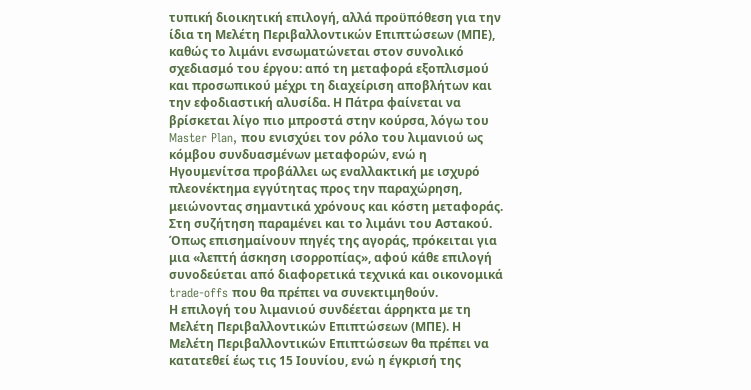τυπική διοικητική επιλογή, αλλά προϋπόθεση για την ίδια τη Μελέτη Περιβαλλοντικών Επιπτώσεων (ΜΠΕ), καθώς το λιμάνι ενσωματώνεται στον συνολικό σχεδιασμό του έργου: από τη μεταφορά εξοπλισμού και προσωπικού μέχρι τη διαχείριση αποβλήτων και την εφοδιαστική αλυσίδα. Η Πάτρα φαίνεται να βρίσκεται λίγο πιο μπροστά στην κούρσα, λόγω του Master Plan, που ενισχύει τον ρόλο του λιμανιού ως κόμβου συνδυασμένων μεταφορών, ενώ η Ηγουμενίτσα προβάλλει ως εναλλακτική με ισχυρό πλεονέκτημα εγγύτητας προς την παραχώρηση, μειώνοντας σημαντικά χρόνους και κόστη μεταφοράς. Στη συζήτηση παραμένει και το λιμάνι του Αστακού. Όπως επισημαίνουν πηγές της αγοράς, πρόκειται για μια «λεπτή άσκηση ισορροπίας», αφού κάθε επιλογή συνοδεύεται από διαφορετικά τεχνικά και οικονομικά trade-offs που θα πρέπει να συνεκτιμηθούν.
Η επιλογή του λιμανιού συνδέεται άρρηκτα με τη Μελέτη Περιβαλλοντικών Επιπτώσεων (ΜΠΕ). Η Μελέτη Περιβαλλοντικών Επιπτώσεων θα πρέπει να κατατεθεί έως τις 15 Ιουνίου, ενώ η έγκρισή της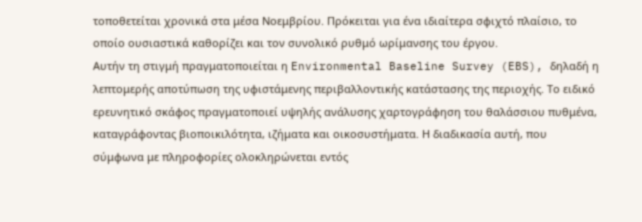τοποθετείται χρονικά στα μέσα Νοεμβρίου. Πρόκειται για ένα ιδιαίτερα σφιχτό πλαίσιο, το οποίο ουσιαστικά καθορίζει και τον συνολικό ρυθμό ωρίμανσης του έργου.
Αυτήν τη στιγμή πραγματοποιείται η Environmental Baseline Survey (EBS), δηλαδή η λεπτομερής αποτύπωση της υφιστάμενης περιβαλλοντικής κατάστασης της περιοχής. Το ειδικό ερευνητικό σκάφος πραγματοποιεί υψηλής ανάλυσης χαρτογράφηση του θαλάσσιου πυθμένα, καταγράφοντας βιοποικιλότητα, ιζήματα και οικοσυστήματα. Η διαδικασία αυτή, που σύμφωνα με πληροφορίες ολοκληρώνεται εντός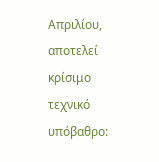Απριλίου, αποτελεί κρίσιμο τεχνικό υπόβαθρο: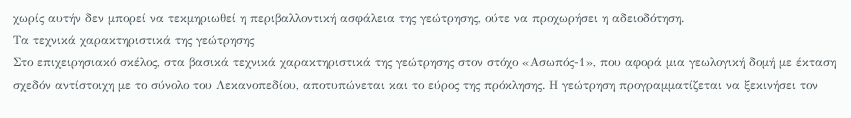χωρίς αυτήν δεν μπορεί να τεκμηριωθεί η περιβαλλοντική ασφάλεια της γεώτρησης, ούτε να προχωρήσει η αδειοδότηση.
Τα τεχνικά χαρακτηριστικά της γεώτρησης
Στο επιχειρησιακό σκέλος, στα βασικά τεχνικά χαρακτηριστικά της γεώτρησης στον στόχο «Ασωπός-1», που αφορά μια γεωλογική δομή με έκταση σχεδόν αντίστοιχη με το σύνολο του Λεκανοπεδίου, αποτυπώνεται και το εύρος της πρόκλησης. Η γεώτρηση προγραμματίζεται να ξεκινήσει τον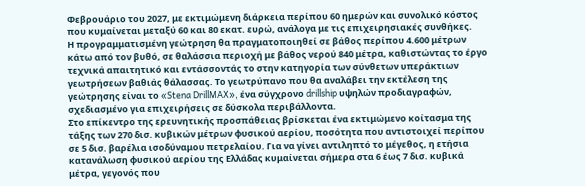Φεβρουάριο του 2027, με εκτιμώμενη διάρκεια περίπου 60 ημερών και συνολικό κόστος που κυμαίνεται μεταξύ 60 και 80 εκατ. ευρώ, ανάλογα με τις επιχειρησιακές συνθήκες.
Η προγραμματισμένη γεώτρηση θα πραγματοποιηθεί σε βάθος περίπου 4.600 μέτρων κάτω από τον βυθό, σε θαλάσσια περιοχή με βάθος νερού 840 μέτρα, καθιστώντας το έργο τεχνικά απαιτητικό και εντάσσοντάς το στην κατηγορία των σύνθετων υπεράκτιων γεωτρήσεων βαθιάς θάλασσας. Το γεωτρύπανο που θα αναλάβει την εκτέλεση της γεώτρησης είναι το «Stena DrillMAX», ένα σύγχρονο drillship υψηλών προδιαγραφών, σχεδιασμένο για επιχειρήσεις σε δύσκολα περιβάλλοντα.
Στο επίκεντρο της ερευνητικής προσπάθειας βρίσκεται ένα εκτιμώμενο κοίτασμα της τάξης των 270 δισ. κυβικών μέτρων φυσικού αερίου, ποσότητα που αντιστοιχεί περίπου σε 5 δισ. βαρέλια ισοδύναμου πετρελαίου. Για να γίνει αντιληπτό το μέγεθος, η ετήσια κατανάλωση φυσικού αερίου της Ελλάδας κυμαίνεται σήμερα στα 6 έως 7 δισ. κυβικά μέτρα, γεγονός που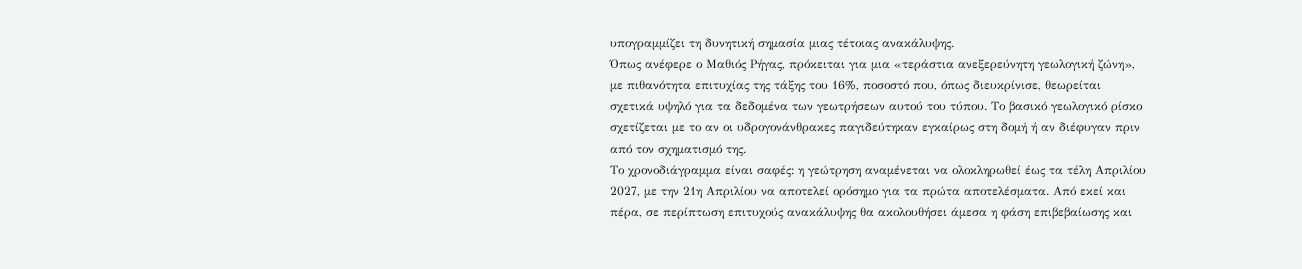υπογραμμίζει τη δυνητική σημασία μιας τέτοιας ανακάλυψης.
Όπως ανέφερε ο Μαθιός Ρήγας, πρόκειται για μια «τεράστια ανεξερεύνητη γεωλογική ζώνη», με πιθανότητα επιτυχίας της τάξης του 16%, ποσοστό που, όπως διευκρίνισε, θεωρείται σχετικά υψηλό για τα δεδομένα των γεωτρήσεων αυτού του τύπου. Το βασικό γεωλογικό ρίσκο σχετίζεται με το αν οι υδρογονάνθρακες παγιδεύτηκαν εγκαίρως στη δομή ή αν διέφυγαν πριν από τον σχηματισμό της.
Το χρονοδιάγραμμα είναι σαφές: η γεώτρηση αναμένεται να ολοκληρωθεί έως τα τέλη Απριλίου 2027, με την 21η Απριλίου να αποτελεί ορόσημο για τα πρώτα αποτελέσματα. Από εκεί και πέρα, σε περίπτωση επιτυχούς ανακάλυψης θα ακολουθήσει άμεσα η φάση επιβεβαίωσης και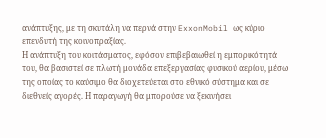ανάπτυξης, με τη σκυτάλη να περνά στην ExxonMobil ως κύριο επενδυτή της κοινοπραξίας.
Η ανάπτυξη του κοιτάσματος, εφόσον επιβεβαιωθεί η εμπορικότητά του, θα βασιστεί σε πλωτή μονάδα επεξεργασίας φυσικού αερίου, μέσω της οποίας το καύσιμο θα διοχετεύεται στο εθνικό σύστημα και σε διεθνείς αγορές. Η παραγωγή θα μπορούσε να ξεκινήσει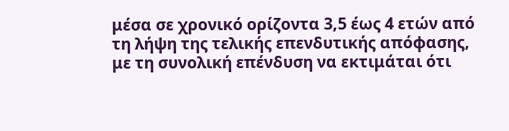μέσα σε χρονικό ορίζοντα 3,5 έως 4 ετών από τη λήψη της τελικής επενδυτικής απόφασης, με τη συνολική επένδυση να εκτιμάται ότι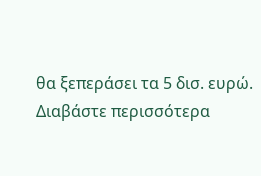θα ξεπεράσει τα 5 δισ. ευρώ.
Διαβάστε περισσότερα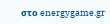στο energygame.gr